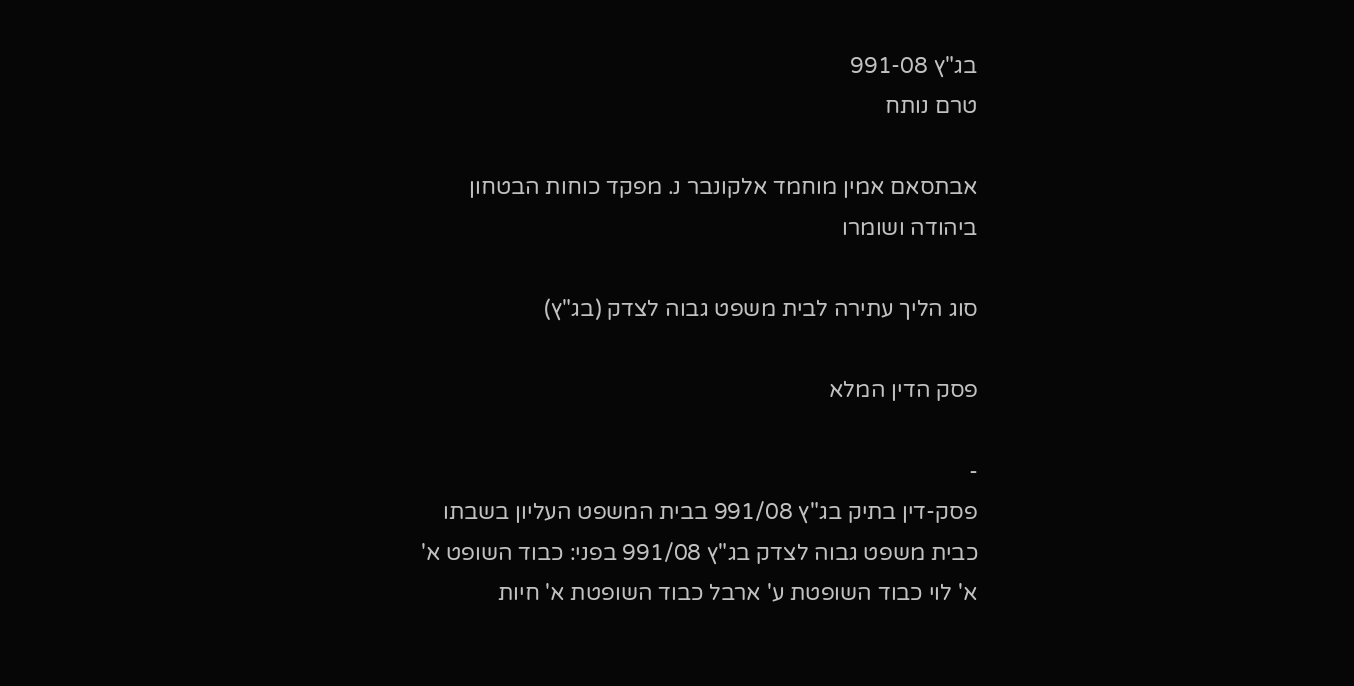בג"ץ 991-08
טרם נותח

אבתסאם אמין מוחמד אלקונבר נ. מפקד כוחות הבטחון ביהודה ושומרו

סוג הליך עתירה לבית משפט גבוה לצדק (בג"ץ)

פסק הדין המלא

-
פסק-דין בתיק בג"ץ 991/08 בבית המשפט העליון בשבתו כבית משפט גבוה לצדק בג"ץ 991/08 בפני: כבוד השופט א' א' לוי כבוד השופטת ע' ארבל כבוד השופטת א' חיות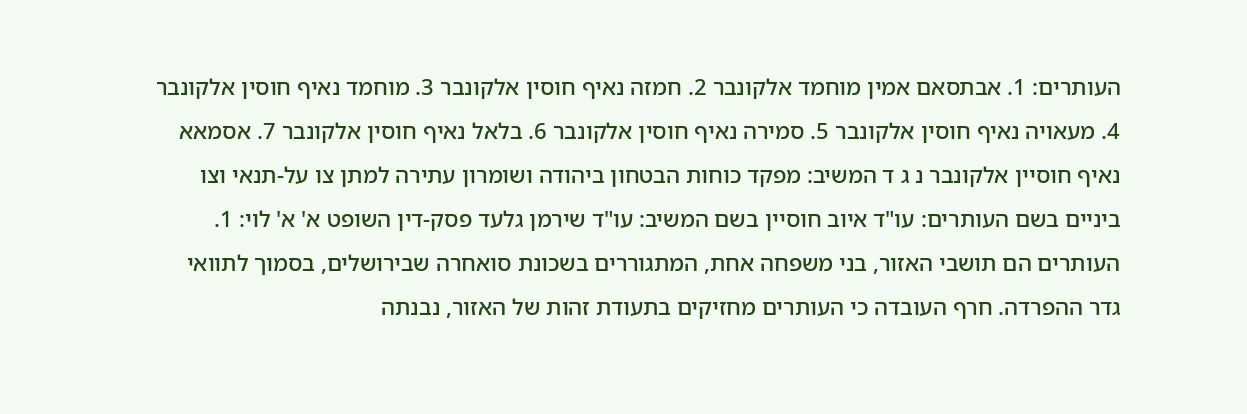העותרים: 1. אבתסאם אמין מוחמד אלקונבר 2. חמזה נאיף חוסין אלקונבר 3. מוחמד נאיף חוסין אלקונבר 4. מעאויה נאיף חוסין אלקונבר 5. סמירה נאיף חוסין אלקונבר 6. בלאל נאיף חוסין אלקונבר 7. אסמאא נאיף חוסיין אלקונבר נ ג ד המשיב: מפקד כוחות הבטחון ביהודה ושומרון עתירה למתן צו על-תנאי וצו ביניים בשם העותרים: עו"ד איוב חוסיין בשם המשיב: עו"ד שירמן גלעד פסק-דין השופט א' א' לוי: 1. העותרים הם תושבי האזור, בני משפחה אחת, המתגוררים בשכונת סואחרה שבירושלים, בסמוך לתוואי גדר ההפרדה. חרף העובדה כי העותרים מחזיקים בתעודת זהות של האזור, נבנתה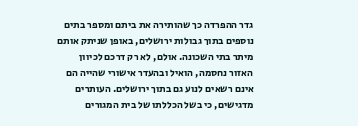גדר ההפרדה כך שהותירה את ביתם ומספר בתים נוספים בתוך גבולות ירושלים, באופן שניתק אותם מיתר בתי השכונה. אולם, לא רק דרכם לכיוון האזור נחסמה, הואיל ובהעדר אישורי שהייה הם אינם רשאים לנוע גם בתוך ירושלים. העותרים מדגישים, כי בשל הכללתו של בית המגורים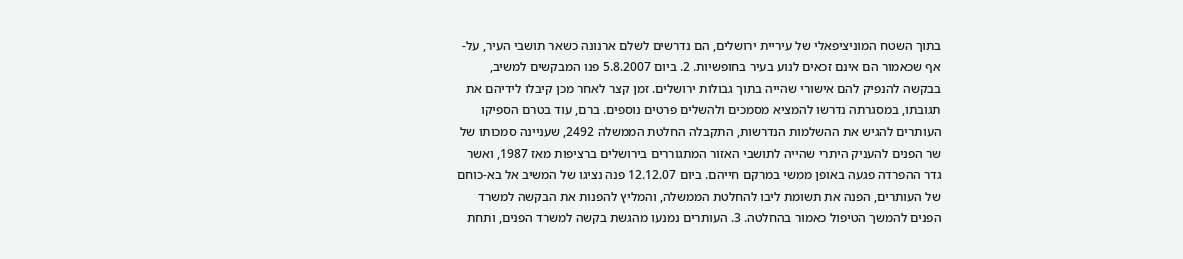בתוך השטח המוניציפאלי של עיריית ירושלים, הם נדרשים לשלם ארנונה כשאר תושבי העיר, על-אף שכאמור הם אינם זכאים לנוע בעיר בחופשיות. 2. ביום 5.8.2007 פנו המבקשים למשיב, בבקשה להנפיק להם אישורי שהייה בתוך גבולות ירושלים. זמן קצר לאחר מכן קיבלו לידיהם את תגובתו, במסגרתה נדרשו להמציא מסמכים ולהשלים פרטים נוספים. ברם, עוד בטרם הספיקו העותרים להגיש את ההשלמות הנדרשות, התקבלה החלטת הממשלה 2492, שעניינה סמכותו של שר הפנים להעניק היתרי שהייה לתושבי האזור המתגוררים בירושלים ברציפות מאז 1987, ואשר גדר ההפרדה פגעה באופן ממשי במרקם חייהם. ביום 12.12.07 פנה נציגו של המשיב אל בא-כוחם של העותרים, הפנה את תשומת ליבו להחלטת הממשלה, והמליץ להפנות את הבקשה למשרד הפנים להמשך הטיפול כאמור בהחלטה. 3. העותרים נמנעו מהגשת בקשה למשרד הפנים, ותחת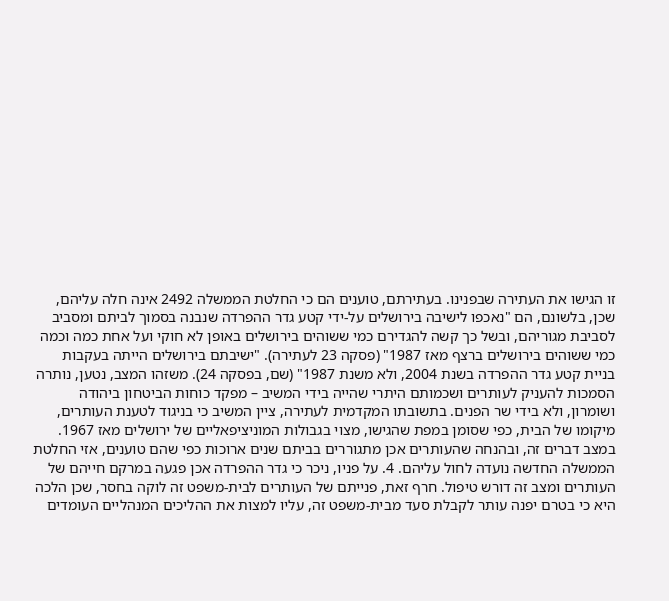זו הגישו את העתירה שבפנינו. בעתירתם, טוענים הם כי החלטת הממשלה 2492 אינה חלה עליהם, שכן, בלשונם, הם "נאכפו לישיבה בירושלים על-ידי קטע גדר ההפרדה שנבנה בסמוך לביתם ומסביב לסביבת מגוריהם, ובשל כך קשה להגדירם כמי ששוהים בירושלים באופן לא חוקי ועל אחת כמה וכמה כמי ששוהים בירושלים ברצף מאז 1987" (פסקה 23 לעתירה). "ישיבתם בירושלים הייתה בעקבות בניית קטע גדר ההפרדה בשנת 2004, ולא משנת 1987" (שם, בפסקה 24). משזהו המצב, נטען, נותרה הסמכות להעניק לעותרים ושכמותם היתרי שהייה בידי המשיב – מפקד כוחות הביטחון ביהודה ושומרון, ולא בידי שר הפנים. בתשובתו המקדמית לעתירה, ציין המשיב כי בניגוד לטענת העותרים, מיקומו של הבית, כפי שסומן במפת שהגישו, מצוי בגבולות המוניציפאליים של ירושלים מאז 1967. במצב דברים זה, ובהנחה שהעותרים אכן מתגוררים בביתם שנים ארוכות כפי שהם טוענים, אזי החלטת הממשלה החדשה נועדה לחול עליהם. 4. על פניו, ניכר כי גדר ההפרדה אכן פגעה במרקם חייהם של העותרים ומצב זה דורש טיפול. חרף זאת, פנייתם של העותרים לבית-משפט זה לוקה בחסר, שכן הלכה היא כי בטרם יפנה עותר לקבלת סעד מבית-משפט זה, עליו למצות את ההליכים המנהליים העומדים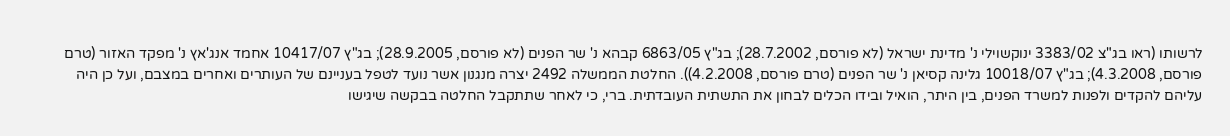לרשותו (ראו בג"צ 3383/02 ינוקשוילי נ' מדינת ישראל (לא פורסם, 28.7.2002); בג"ץ 6863/05 קבהא נ' שר הפנים (לא פורסם, 28.9.2005); בג"ץ 10417/07 אחמד אנג'אץ נ' מפקד האזור (טרם פורסם, 4.3.2008); בג"ץ 10018/07 גלינה קסיאן נ' שר הפנים (טרם פורסם, 4.2.2008)). החלטת הממשלה 2492 יצרה מנגנון אשר נועד לטפל בעניינם של העותרים ואחרים במצבם, ועל כן היה עליהם להקדים ולפנות למשרד הפנים, בין היתר, הואיל ובידו הכלים לבחון את התשתית העובדתית. ברי, כי לאחר שתתקבל החלטה בבקשה שיגישו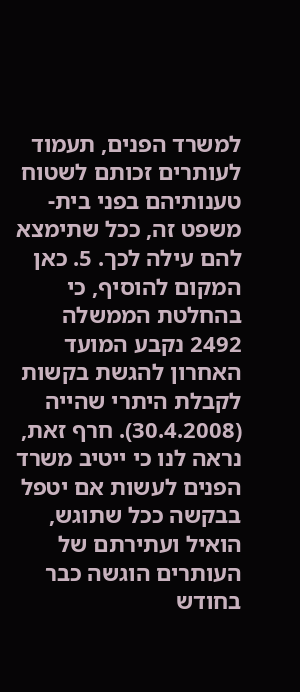למשרד הפנים, תעמוד לעותרים זכותם לשטוח טענותיהם בפני בית-משפט זה, ככל שתימצא להם עילה לכך. 5. כאן המקום להוסיף, כי בהחלטת הממשלה 2492 נקבע המועד האחרון להגשת בקשות לקבלת היתרי שהייה (30.4.2008). חרף זאת, נראה לנו כי ייטיב משרד הפנים לעשות אם יטפל בבקשה ככל שתוגש, הואיל ועתירתם של העותרים הוגשה כבר בחודש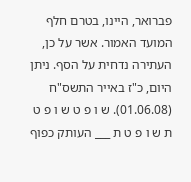פברואר, היינו, בטרם חלף המועד האמור. אשר על כן, העתירה נדחית על הסף. ניתן היום, כ"ז באייר התשס"ח (01.06.08). ש ו פ ט ש ו פ ט ת ש ו פ ט ת ___ העותק כפוף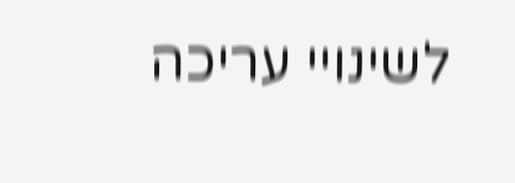לשינויי עריכה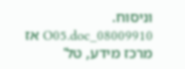וניסוח. 08009910_O05.doc אז מרכז מידע, טל'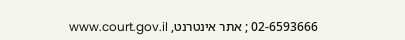02-6593666 ; אתר אינטרנט, www.court.gov.il